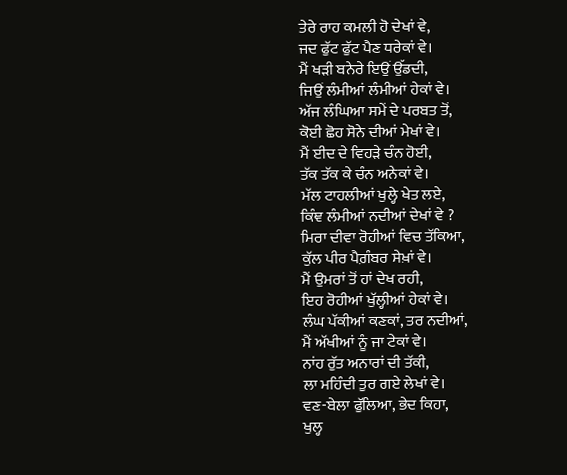ਤੇਰੇ ਰਾਹ ਕਮਲੀ ਹੋ ਦੇਖਾਂ ਵੇ,
ਜਦ ਫੁੱਟ ਫੁੱਟ ਪੈਣ ਧਰੇਕਾਂ ਵੇ।
ਮੈਂ ਖੜੀ ਬਨੇਰੇ ਇਉਂ ਉੱਡਦੀ,
ਜਿਉਂ ਲੰਮੀਆਂ ਲੰਮੀਆਂ ਹੇਕਾਂ ਵੇ।
ਅੱਜ ਲੰਘਿਆ ਸਮੇਂ ਦੇ ਪਰਬਤ ਤੋਂ,
ਕੋਈ ਛੋਹ ਸੋਨੇ ਦੀਆਂ ਮੇਖਾਂ ਵੇ।
ਮੈਂ ਈਦ ਦੇ ਵਿਹੜੇ ਚੰਨ ਹੋਈ,
ਤੱਕ ਤੱਕ ਕੇ ਚੰਨ ਅਨੇਕਾਂ ਵੇ।
ਮੱਲ ਟਾਹਲੀਆਂ ਖੁਲ੍ਹੇ ਖੇਤ ਲਏ,
ਕਿੰਞ ਲੰਮੀਆਂ ਨਦੀਆਂ ਦੇਖਾਂ ਵੇ ?
ਮਿਰਾ ਦੀਵਾ ਰੋਹੀਆਂ ਵਿਚ ਤੱਕਿਆ,
ਕੁੱਲ ਪੀਰ ਪੈਗ਼ੰਬਰ ਸੇਖ਼ਾਂ ਵੇ।
ਮੈਂ ਉਮਰਾਂ ਤੋਂ ਹਾਂ ਦੇਖ ਰਹੀ,
ਇਹ ਰੋਹੀਆਂ ਖੁੱਲ੍ਹੀਆਂ ਹੇਕਾਂ ਵੇ।
ਲੰਘ ਪੱਕੀਆਂ ਕਣਕਾਂ, ਤਰ ਨਦੀਆਂ,
ਮੈਂ ਅੱਖੀਆਂ ਨੂੰ ਜਾ ਟੇਕਾਂ ਵੇ।
ਨਾਂਹ ਰੁੱਤ ਅਨਾਰਾਂ ਦੀ ਤੱਕੀ,
ਲਾ ਮਹਿੰਦੀ ਤੁਰ ਗਏ ਲੇਖਾਂ ਵੇ।
ਵਣ-ਬੇਲਾ ਫੁੱਲਿਆ, ਭੇਦ ਕਿਹਾ,
ਖੁਲ੍ਹ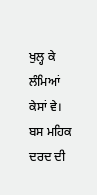ਖੁਲ੍ਹ ਕੇ ਲੰਮਿਆਂ ਕੇਸਾਂ ਵੇ।
ਬਸ ਮਹਿਕ ਦਰਦ ਦੀ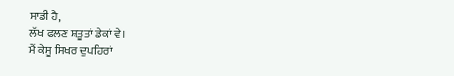ਸਾਡੀ ਹੈ,
ਲੱਖ ਫਲਣ ਸ਼ਤੂਤਾਂ ਡੇਕਾਂ ਵੇ।
ਮੈਂ ਕੇਸੂ ਸਿਖਰ ਦੁਪਹਿਰਾਂ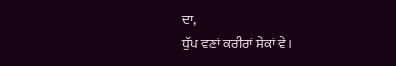ਦਾ,
ਧੁੱਪ ਵਣਾਂ ਕਰੀਰਾਂ ਸੇਕਾਂ ਵੇ।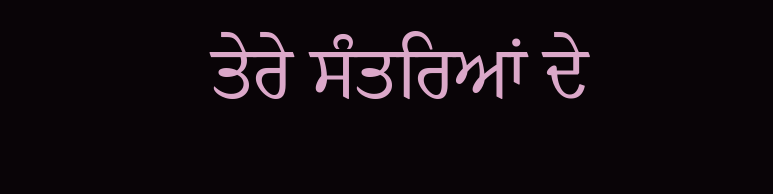ਤੇਰੇ ਸੰਤਰਿਆਂ ਦੇ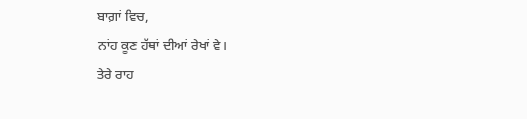ਬਾਗ਼ਾਂ ਵਿਚ,
ਨਾਂਹ ਕੂਣ ਹੱਥਾਂ ਦੀਆਂ ਰੇਖਾਂ ਵੇ।
ਤੇਰੇ ਰਾਹ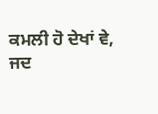ਕਮਲੀ ਹੋ ਦੇਖਾਂ ਵੇ,
ਜਦ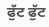ਫੁੱਟ ਫੁੱਟ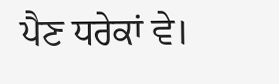ਪੈਣ ਧਰੇਕਾਂ ਵੇ।